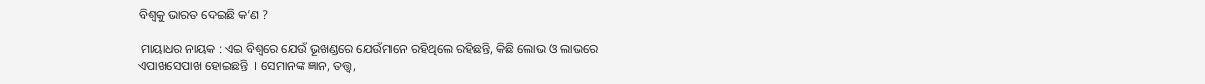ବିଶ୍ୱକୁ ଭାରତ ଦେଇଛି କ’ଣ ?

 ମାୟାଧର ନାୟକ : ଏଇ ବିଶ୍ୱରେ ଯେଉଁ ଭୂଖଣ୍ଡରେ ଯେଉଁମାନେ ରହିଥିଲେ ରହିଛନ୍ତି, କିଛି ଲୋଭ ଓ ଲାଭରେ ଏପାଖସେପାଖ ହୋଇଛନ୍ତି  । ସେମାନଙ୍କ ଜ୍ଞାନ, ତତ୍ତ୍ୱ,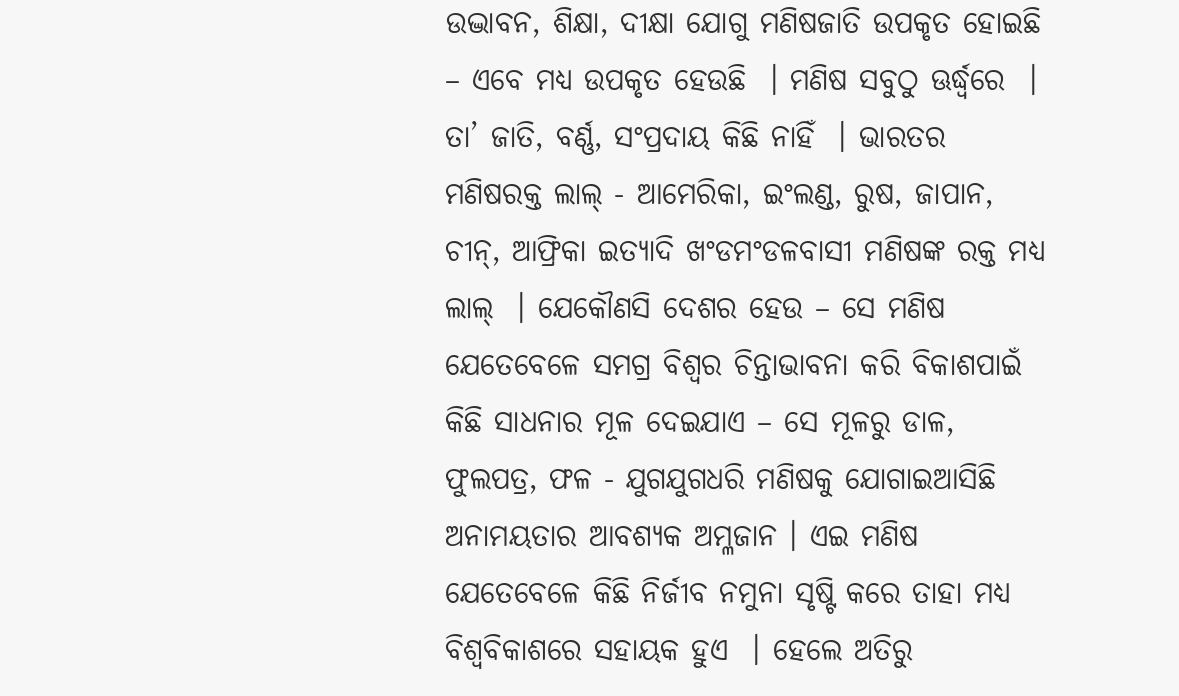ଉଦ୍ଭାବନ, ଶିକ୍ଷା, ଦୀକ୍ଷା ଯୋଗୁ ମଣିଷଜାତି ଉପକୃତ ହୋଇଛି – ଏବେ ମଧ୍ୟ ଉପକୃତ ହେଉଛି  । ମଣିଷ ସବୁଠୁ ଊର୍ଦ୍ଧ୍ୱରେ  । ତା’ ଜାତି, ବର୍ଣ୍ଣ, ସଂପ୍ରଦାୟ କିଛି ନାହିଁ  । ଭାରତର ମଣିଷରକ୍ତ ଲାଲ୍ - ଆମେରିକା, ଇଂଲଣ୍ଡ, ରୁଷ, ଜାପାନ, ଚୀନ୍, ଆଫ୍ରିକା ଇତ୍ୟାଦି ଖଂଡମଂଡଳବାସୀ ମଣିଷଙ୍କ ରକ୍ତ ମଧ୍ୟ ଲାଲ୍  । ଯେକୌଣସି ଦେଶର ହେଉ – ସେ ମଣିଷ ଯେତେବେଳେ ସମଗ୍ର ବିଶ୍ୱର ଚିନ୍ତାଭାବନା କରି ବିକାଶପାଇଁ କିଛି ସାଧନାର ମୂଳ ଦେଇଯାଏ – ସେ ମୂଳରୁ ଡାଳ, ଫୁଲପତ୍ର, ଫଳ - ଯୁଗଯୁଗଧରି ମଣିଷକୁ ଯୋଗାଇଆସିଛି ଅନାମୟତାର ଆବଶ୍ୟକ ଅମ୍ଳଜାନ । ଏଇ ମଣିଷ ଯେତେବେଳେ କିଛି ନିର୍ଜୀବ ନମୁନା ସୃଷ୍ଟି କରେ ତାହା ମଧ୍ୟ ବିଶ୍ୱବିକାଶରେ ସହାୟକ ହୁଏ  । ହେଲେ ଅତିରୁ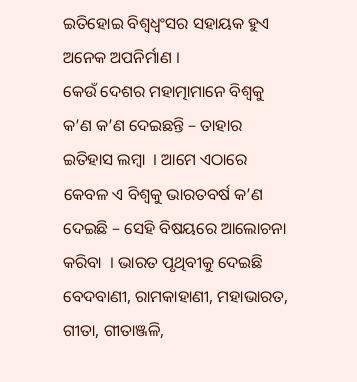ଇତିହୋଇ ବିଶ୍ୱଧ୍ୱଂସର ସହାୟକ ହୁଏ ଅନେକ ଅପନିର୍ମାଣ ।
କେଉଁ ଦେଶର ମହାତ୍ମାମାନେ ବିଶ୍ୱକୁ କ’ଣ କ’ଣ ଦେଇଛନ୍ତି – ତାହାର ଇତିହାସ ଲମ୍ବା  । ଆମେ ଏଠାରେ କେବଳ ଏ ବିଶ୍ୱକୁ ଭାରତବର୍ଷ କ’ଣ ଦେଇଛି – ସେହି ବିଷୟରେ ଆଲୋଚନା କରିବା  । ଭାରତ ପୃଥିବୀକୁ ଦେଇଛି ବେଦବାଣୀ, ରାମକାହାଣୀ, ମହାଭାରତ, ଗୀତା, ଗୀତାଞ୍ଜଳି,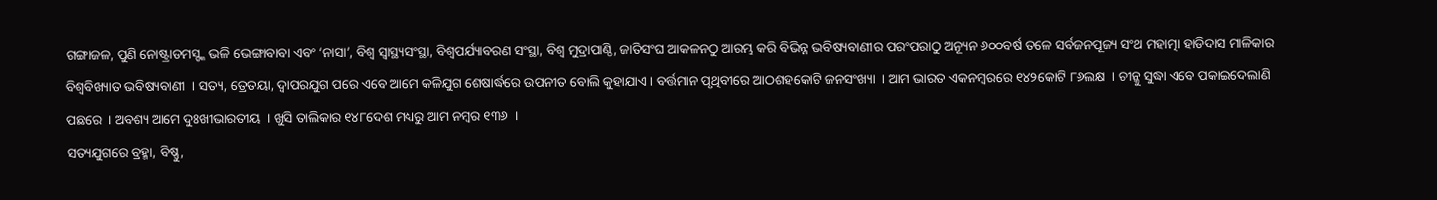ଗଙ୍ଗାଜଳ, ପୁଣି ନୋଷ୍ଟ୍ରାଡମସ୍ଙ୍କ ଭଳି ଭେଙ୍ଗାବାବା ଏବଂ ‘ନାସା’, ବିଶ୍ୱ ସ୍ୱାସ୍ଥ୍ୟସଂସ୍ଥା, ବିଶ୍ୱପର୍ଯ୍ୟାବରଣ ସଂସ୍ଥା, ବିଶ୍ୱ ମୁଦ୍ରାପାଣ୍ଠି, ଜାତିସଂଘ ଆକଳନଠୁ ଆରମ୍ଭ କରି ବିଭିନ୍ନ ଭବିଷ୍ୟବାଣୀର ପରଂପରାଠୁ ଅନ୍ୟୂନ ୬୦୦ବର୍ଷ ତଳେ ସର୍ବଜନପୂଜ୍ୟ ସଂଥ ମହାତ୍ମା ହାଡିଦାସ ମାଳିକାର ବିଶ୍ୱବିଖ୍ୟାତ ଭବିଷ୍ୟବାଣୀ  । ସତ୍ୟ, ତ୍ରେତୟା, ଦ୍ୱାପରଯୁଗ ପରେ ଏବେ ଆମେ କଳିଯୁଗ ଶେଷାର୍ଦ୍ଧରେ ଉପନୀତ ବୋଲି କୁହାଯାଏ । ବର୍ତ୍ତମାନ ପୃଥିବୀରେ ଆଠଶହକୋଟି ଜନସଂଖ୍ୟା  । ଆମ ଭାରତ ଏକନମ୍ବରରେ ୧୪୨କୋଟି ୮୬ଲକ୍ଷ  । ଚୀନ୍କୁ ସୁଦ୍ଧା ଏବେ ପକାଇଦେଲାଣି ପଛରେ  । ଅବଶ୍ୟ ଆମେ ଦୁଃଖୀଭାରତୀୟ  । ଖୁସି ତାଲିକାର ୧୪୮ଦେଶ ମଧ୍ୟରୁ ଆମ ନମ୍ବର ୧୩୬  ।
ସତ୍ୟଯୁଗରେ ବ୍ରହ୍ମା, ବିଷ୍ଣୁ,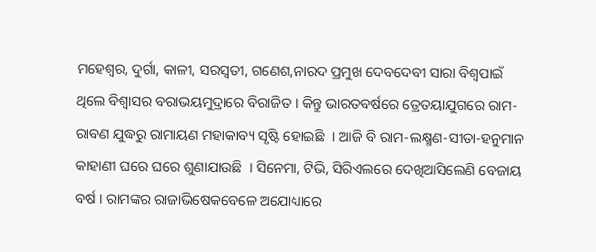ମହେଶ୍ୱର, ଦୁର୍ଗା, କାଳୀ, ସରସ୍ୱତୀ, ଗଣେଶ,ନାରଦ ପ୍ରମୁଖ ଦେବଦେବୀ ସାରା ବିଶ୍ୱପାଇଁ ଥିଲେ ବିଶ୍ୱାସର ବରାଭୟମୁଦ୍ରାରେ ବିରାଜିତ । କିନ୍ତୁ ଭାରତବର୍ଷରେ ତ୍ରେତୟାଯୁଗରେ ରାମ-ରାବଣ ଯୁଦ୍ଧରୁ ରାମାୟଣ ମହାକାବ୍ୟ ସୃଷ୍ଟି ହୋଇଛି  । ଆଜି ବି ରାମ-ଲକ୍ଷ୍ମଣ-ସୀତା-ହନୁମାନ କାହାଣୀ ଘରେ ଘରେ ଶୁଣାଯାଉଛି  । ସିନେମା, ଟିଭି, ସିରିଏଲରେ ଦେଖିଆସିଲେଣି ବେଜାୟ ବର୍ଷ । ରାମଙ୍କର ରାଜାଭିଷେକବେଳେ ଅଯୋଧ୍ୟାରେ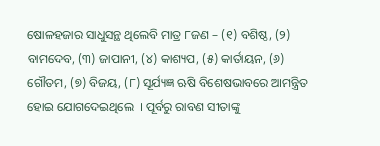ଷୋଳହଜାର ସାଧୁସନ୍ଥ ଥିଲେବି ମାତ୍ର ୮ଜଣ – (୧) ବଶିଷ୍ଠ, (୨) ବାମଦେବ, (୩) ଜାପାନୀ, (୪) କାଶ୍ୟପ, (୫) କାର୍ତାୟନ, (୬) ଗୌତମ, (୭) ବିଜୟ, (୮) ସୂର୍ଯ୍ୟଜ୍ଞ ଋଷି ବିଶେଷଭାବରେ ଆମନ୍ତ୍ରିତ ହୋଇ ଯୋଗଦେଇଥିଲେ  । ପୂର୍ବରୁ ରାବଣ ସୀତାଙ୍କୁ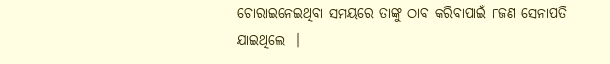ଚୋରାଇନେଇଥିବା ସମୟରେ ତାଙ୍କୁ ଠାବ କରିବାପାଇଁ ୮ଜଣ ସେନାପତି ଯାଇଥିଲେ  ।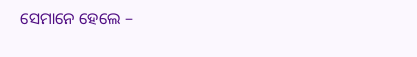ସେମାନେ ହେଲେ –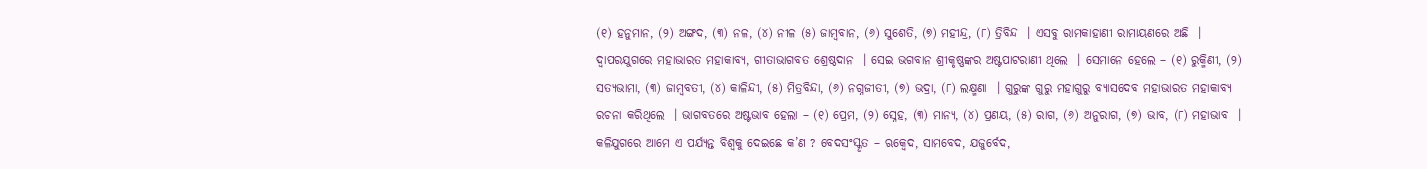(୧) ହନୁମାନ, (୨) ଅଙ୍ଗଦ, (୩) ନଳ, (୪) ନୀଳ (୫) ଜାମ୍ବବାନ, (୬) ସୁଶେତି, (୭) ମହୀନ୍ଦ୍ର, (୮) ତ୍ରିବିନ୍ଦ  । ଏସବୁ ରାମକାହାଣୀ ରାମାୟଣରେ ଅଛି  ।
ଦ୍ୱାପରଯୁଗରେ ମହାଭାରତ ମହାକାବ୍ୟ, ଗୀତାଭାଗବତ ଶ୍ରେଷ୍ଠଦାନ  । ସେଇ ଭଗବାନ ଶ୍ରୀକୃଷ୍ଣଙ୍କର ଅଷ୍ଟପାଟରାଣୀ ଥିଲେ  । ସେମାନେ ହେଲେ – (୧) ରୁକ୍ମିଣୀ, (୨) ସତ୍ୟଭାମା, (୩) ଜାମ୍ବବତୀ, (୪) କାଳିନ୍ଦୀ, (୫) ମିତ୍ରବିନ୍ଦା, (୬) ନଗ୍ନଜୀତୀ, (୭) ଭଦ୍ରା, (୮) ଲକ୍ଷ୍ମଣା  । ଗୁରୁଙ୍କ ଗୁରୁ ମହାଗୁରୁ ବ୍ୟାସଦେବ ମହାଭାରତ ମହାକାବ୍ୟ ରଚନା କରିଥିଲେ  । ଭାଗବତରେ ଅଷ୍ଟଭାବ ହେଲା – (୧) ପ୍ରେମ, (୨) ସ୍ନେହ, (୩) ମାନ୍ୟ, (୪) ପ୍ରଣୟ, (୫) ରାଗ, (୬) ଅନୁରାଗ, (୭) ଭାବ, (୮) ମହାଭାବ  ।
କଳିଯୁଗରେ ଆମେ ଏ ପର୍ଯ୍ୟନ୍ତ ବିଶ୍ୱକୁ ଦେଇଛେ କ’ଣ ? ବେଦସଂସ୍କୃତ – ଋକ୍ବେଦ, ସାମବେଦ, ଯଜୁର୍ବେଦ,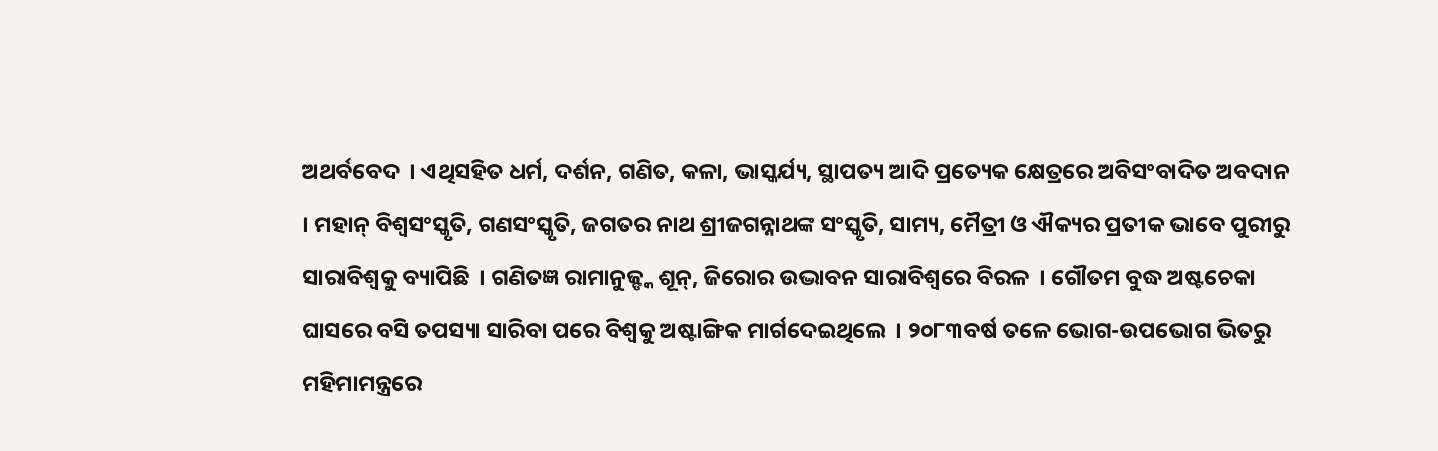ଅଥର୍ବବେଦ  । ଏଥିସହିତ ଧର୍ମ, ଦର୍ଶନ, ଗଣିତ, କଳା, ଭାସ୍କର୍ଯ୍ୟ, ସ୍ଥାପତ୍ୟ ଆଦି ପ୍ରତ୍ୟେକ କ୍ଷେତ୍ରରେ ଅବିସଂବାଦିତ ଅବଦାନ  । ମହାନ୍ ବିଶ୍ୱସଂସ୍କୃତି, ଗଣସଂସ୍କୃତି, ଜଗତର ନାଥ ଶ୍ରୀଜଗନ୍ନାଥଙ୍କ ସଂସ୍କୃତି, ସାମ୍ୟ, ମୈତ୍ରୀ ଓ ଐକ୍ୟର ପ୍ରତୀକ ଭାବେ ପୁରୀରୁ ସାରାବିଶ୍ୱକୁ ବ୍ୟାପିଛି  । ଗଣିତଜ୍ଞ ରାମାନୁଜ୍ଙ୍କ ଶୂନ୍, ଜିରୋର ଉଦ୍ଭାବନ ସାରାବିଶ୍ୱରେ ବିରଳ  । ଗୌତମ ବୁଦ୍ଧ ଅଷ୍ଟଚେକା ଘାସରେ ବସି ତପସ୍ୟା ସାରିବା ପରେ ବିଶ୍ୱକୁ ଅଷ୍ଟାଙ୍ଗିକ ମାର୍ଗଦେଇଥିଲେ  । ୨୦୮୩ବର୍ଷ ତଳେ ଭୋଗ-ଉପଭୋଗ ଭିତରୁ ମହିମାମନ୍ତ୍ରରେ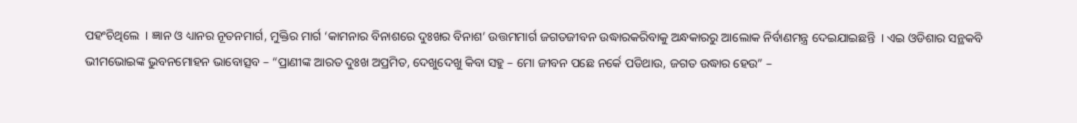ପହଂଚିଥିଲେ  । ଜ୍ଞାନ ଓ ଧ୍ୟାନର ନୂତନମାର୍ଗ, ମୁକ୍ତିର ମାର୍ଗ ‘କାମନାର ବିନାଶରେ ଦୁଃଖର ବିନାଶ’ ଉତ୍ତମମାର୍ଗ ଜଗତଜୀବନ ଉଦ୍ଧାରକରିବାକୁ ଅନ୍ଧକାରରୁ ଆଲୋକ ନିର୍ବାଣମନ୍ତ୍ର ଦେଇଯାଇଛନ୍ତି  । ଏଇ ଓଡିଶାର ସନ୍ଥକବି ଭୀମଭୋଇଙ୍କ ଭୁବନମୋହନ ଭାବୋତ୍ସବ – “ପ୍ରାଣୀଙ୍କ ଆରତ ଦୁଃଖ ଅପ୍ରମିତ, ଦେଖୁଦେଖୁ କିବା ସହୁ – ମୋ ଜୀବନ ପଛେ ନର୍କେ ପଡିଥାଉ, ଜଗତ ଉଦ୍ଧାର ହେଉ” –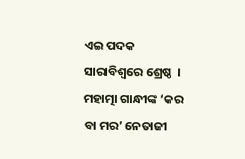ଏଇ ପଦକ ସାରାବିଶ୍ୱରେ ଶ୍ରେଷ୍ଠ  । ମହାତ୍ମା ଗାନ୍ଧୀଙ୍କ ‘କର ବା ମର’ ନେତାଜୀ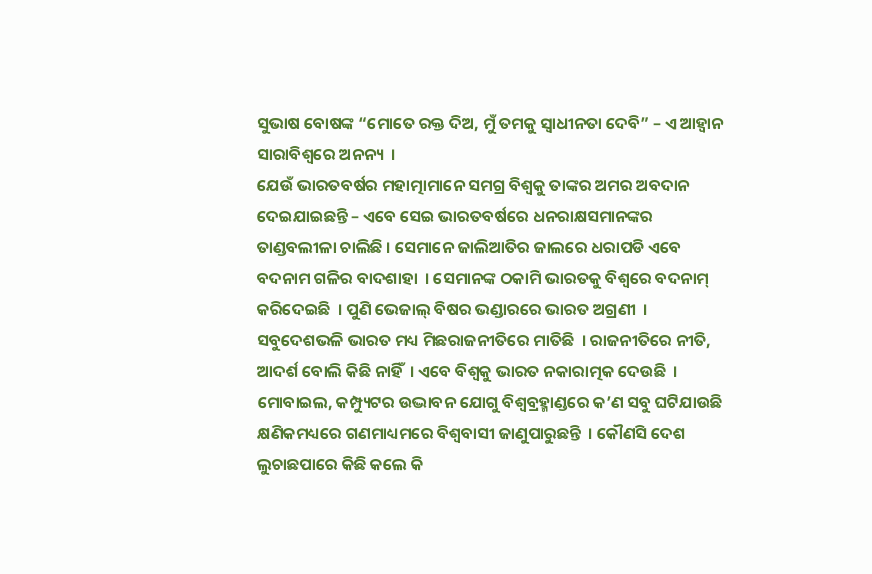ସୁଭାଷ ବୋଷଙ୍କ “ମୋତେ ରକ୍ତ ଦିଅ, ମୁଁ ତମକୁ ସ୍ୱାଧୀନତା ଦେବି” – ଏ ଆହ୍ୱାନ ସାରାବିଶ୍ୱରେ ଅନନ୍ୟ  ।
ଯେଉଁ ଭାରତବର୍ଷର ମହାତ୍ମାମାନେ ସମଗ୍ର ବିଶ୍ୱକୁ ତାଙ୍କର ଅମର ଅବଦାନ ଦେଇଯାଇଛନ୍ତି – ଏବେ ସେଇ ଭାରତବର୍ଷରେ ଧନରାକ୍ଷସମାନଙ୍କର ତାଣ୍ଡବଲୀଳା ଚାଲିଛି । ସେମାନେ ଜାଲିଆତିର ଜାଲରେ ଧରାପଡି ଏବେ ବଦନାମ ଗଳିର ବାଦଶାହା  । ସେମାନଙ୍କ ଠକାମି ଭାରତକୁ ବିଶ୍ୱରେ ବଦନାମ୍ କରିଦେଇଛି  । ପୁଣି ଭେଜାଲ୍ ବିଷର ଭଣ୍ଡାରରେ ଭାରତ ଅଗ୍ରଣୀ  । ସବୁଦେଶଭଳି ଭାରତ ମଧ୍ୟ ମିଛରାଜନୀତିରେ ମାତିଛି  । ରାଜନୀତିରେ ନୀତି, ଆଦର୍ଶ ବୋଲି କିଛି ନାହିଁ  । ଏବେ ବିଶ୍ୱକୁ ଭାରତ ନକାରାତ୍ମକ ଦେଉଛି  । ମୋବାଇଲ, କମ୍ପ୍ୟୁଟର ଉଦ୍ଭାବନ ଯୋଗୁ ବିଶ୍ୱବ୍ରହ୍ମାଣ୍ଡରେ କ’ଣ ସବୁ ଘଟିଯାଉଛି କ୍ଷଣିକମଧ୍ୟରେ ଗଣମାଧ୍ୟମରେ ବିଶ୍ୱବାସୀ ଜାଣୁପାରୁଛନ୍ତି  । କୌଣସି ଦେଶ ଲୁଚାଛପାରେ କିଛି କଲେ କି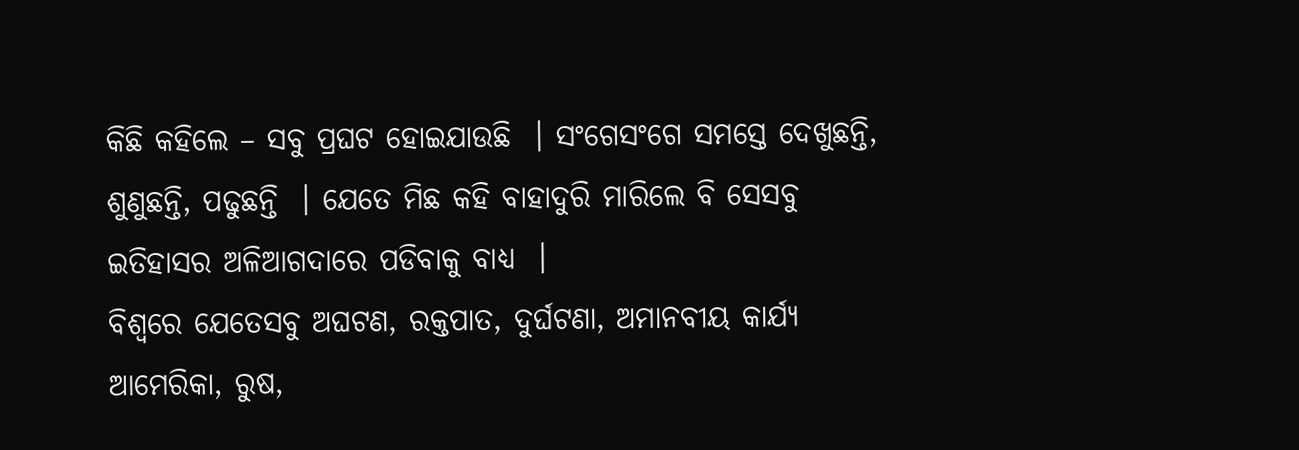କିଛି କହିଲେ – ସବୁ ପ୍ରଘଟ ହୋଇଯାଉଛି  । ସଂଗେସଂଗେ ସମସ୍ତେ ଦେଖୁଛନ୍ତି, ଶୁଣୁଛନ୍ତି, ପଢୁଛନ୍ତି  । ଯେତେ ମିଛ କହି ବାହାଦୁରି ମାରିଲେ ବି ସେସବୁ ଇତିହାସର ଅଳିଆଗଦାରେ ପଡିବାକୁ ବାଧ୍ୟ  ।
ବିଶ୍ୱରେ ଯେତେସବୁ ଅଘଟଣ, ରକ୍ତପାତ, ଦୁର୍ଘଟଣା, ଅମାନବୀୟ କାର୍ଯ୍ୟ ଆମେରିକା, ରୁଷ,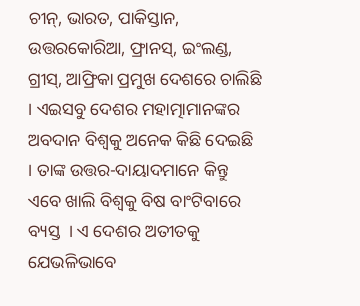ଚୀନ୍, ଭାରତ, ପାକିସ୍ତାନ, ଉତ୍ତରକୋରିଆ, ଫ୍ରାନସ୍, ଇଂଲଣ୍ଡ, ଗ୍ରୀସ୍, ଆଫ୍ରିକା ପ୍ରମୁଖ ଦେଶରେ ଚାଲିଛି  । ଏଇସବୁ ଦେଶର ମହାତ୍ମାମାନଙ୍କର ଅବଦାନ ବିଶ୍ୱକୁ ଅନେକ କିଛି ଦେଇଛି  । ତାଙ୍କ ଉତ୍ତର-ଦାୟାଦମାନେ କିନ୍ତୁ ଏବେ ଖାଲି ବିଶ୍ୱକୁ ବିଷ ବାଂଟିବାରେ ବ୍ୟସ୍ତ  । ଏ ଦେଶର ଅତୀତକୁ ଯେଭଳିଭାବେ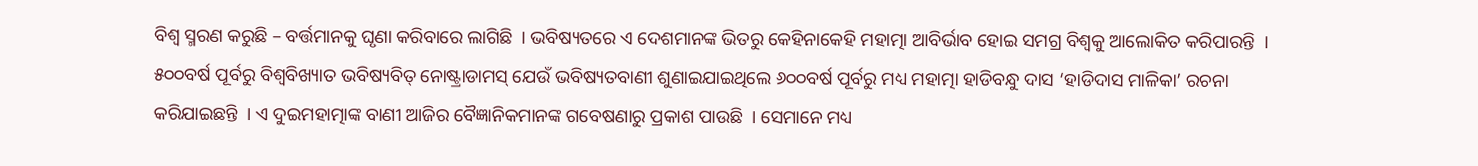ବିଶ୍ୱ ସ୍ମରଣ କରୁଛି – ବର୍ତ୍ତମାନକୁ ଘୃଣା କରିବାରେ ଲାଗିଛି  । ଭବିଷ୍ୟତରେ ଏ ଦେଶମାନଙ୍କ ଭିତରୁ କେହିନାକେହି ମହାତ୍ମା ଆବିର୍ଭାବ ହୋଇ ସମଗ୍ର ବିଶ୍ୱକୁ ଆଲୋକିତ କରିପାରନ୍ତି  । ୫୦୦ବର୍ଷ ପୂର୍ବରୁ ବିଶ୍ୱବିଖ୍ୟାତ ଭବିଷ୍ୟବିତ୍ ନୋଷ୍ଟ୍ରାଡାମସ୍ ଯେଉଁ ଭବିଷ୍ୟତବାଣୀ ଶୁଣାଇଯାଇଥିଲେ ୬୦୦ବର୍ଷ ପୂର୍ବରୁ ମଧ୍ୟ ମହାତ୍ମା ହାଡିବନ୍ଧୁ ଦାସ ‘ହାଡିଦାସ ମାଳିକା’ ରଚନା କରିଯାଇଛନ୍ତି  । ଏ ଦୁଇମହାତ୍ମାଙ୍କ ବାଣୀ ଆଜିର ବୈଜ୍ଞାନିକମାନଙ୍କ ଗବେଷଣାରୁ ପ୍ରକାଶ ପାଉଛି  । ସେମାନେ ମଧ୍ୟ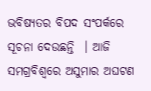ଭବିଷ୍ୟତର ବିପଦ ସଂପର୍କରେ ସୂଚନା ଦେଉଛନ୍ତି  । ଆଜି ସମଗ୍ରବିଶ୍ୱରେ ଅସୁମାର ଅଘଟଣ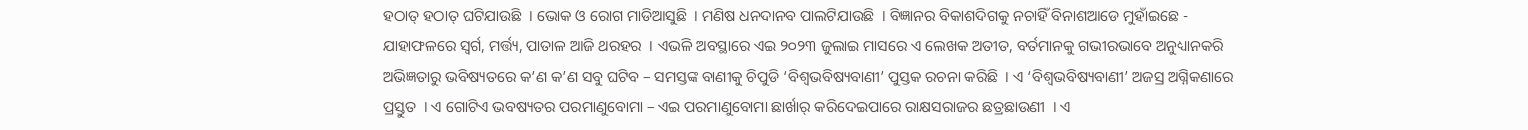ହଠାତ୍ ହଠାତ୍ ଘଟିଯାଉଛି  । ଭୋକ ଓ ରୋଗ ମାଡିଆସୁଛି  । ମଣିଷ ଧନଦାନବ ପାଲଟିଯାଉଛି  । ବିଜ୍ଞାନର ବିକାଶଦିଗକୁ ନଚାହିଁ ବିନାଶଆଡେ ମୁହାଁଇଛେ - ଯାହାଫଳରେ ସ୍ୱର୍ଗ, ମର୍ତ୍ତ୍ୟ, ପାତାଳ ଆଜି ଥରହର  । ଏଭଳି ଅବସ୍ଥାରେ ଏଇ ୨୦୨୩ ଜୁଲାଇ ମାସରେ ଏ ଲେଖକ ଅତୀତ, ବର୍ତମାନକୁ ଗଭୀରଭାବେ ଅନୁଧ୍ୟାନକରି ଅଭିଜ୍ଞତାରୁ ଭବିଷ୍ୟତରେ କ’ଣ କ’ଣ ସବୁ ଘଟିବ – ସମସ୍ତଙ୍କ ବାଣୀକୁ ଚିପୁଡି ‘ବିଶ୍ୱଭବିଷ୍ୟବାଣୀ’ ପୁସ୍ତକ ରଚନା କରିଛି  । ଏ ‘ବିଶ୍ୱଭବିଷ୍ୟବାଣୀ’ ଅଜସ୍ର ଅଗ୍ନିକଣାରେ ପ୍ରସ୍ତୁତ  । ଏ ଗୋଟିଏ ଭବଷ୍ୟତର ପରମାଣୁବୋମା – ଏଇ ପରମାଣୁବୋମା ଛାର୍ଖାର୍ କରିଦେଇପାରେ ରାକ୍ଷସରାଜର ଛତ୍ରଛାଉଣୀ  । ଏ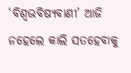‘ବିଶ୍ୱଭବିଷ୍ୟବାଣୀ’ ଆଜି ନହେଲେ କାଲି ସତହେବାକୁ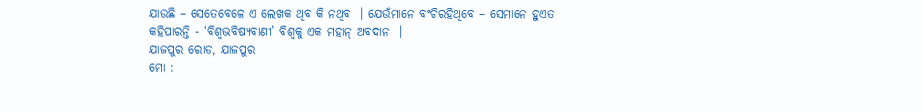ଯାଉଛି – ସେତେବେଳେ ଏ ଲେଖକ ଥିବ କି ନଥିବ  । ଯେଉଁମାନେ ବଂଚିରହିଥିବେ – ସେମାନେ ହୁଏତ କହିପାରନ୍ତି - ‘ବିଶ୍ୱଭବିଷ୍ୟବାଣୀ’ ବିଶ୍ୱକୁ ଏକ ମହାନ୍ ଅବଦାନ  ।
ଯାଜପୁର ରୋଡ, ଯାଜପୁର
ମୋ :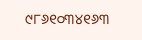୯୮୬୧୦୩୪୧୬୩